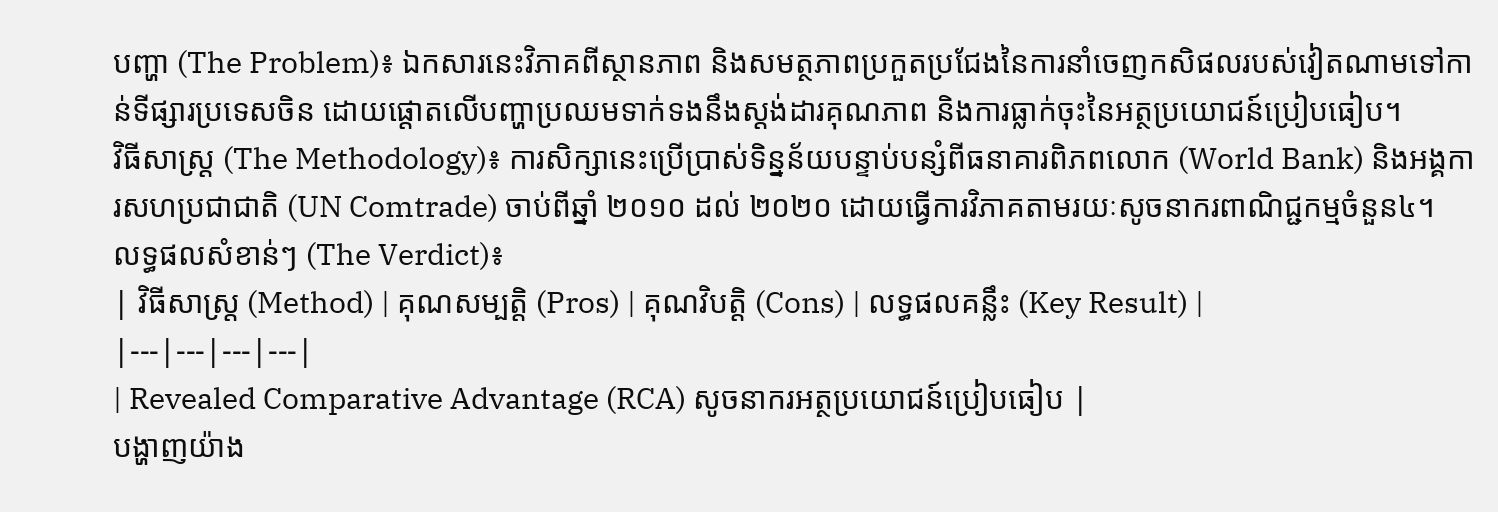បញ្ហា (The Problem)៖ ឯកសារនេះវិភាគពីស្ថានភាព និងសមត្ថភាពប្រកួតប្រជែងនៃការនាំចេញកសិផលរបស់វៀតណាមទៅកាន់ទីផ្សារប្រទេសចិន ដោយផ្តោតលើបញ្ហាប្រឈមទាក់ទងនឹងស្តង់ដារគុណភាព និងការធ្លាក់ចុះនៃអត្ថប្រយោជន៍ប្រៀបធៀប។
វិធីសាស្ត្រ (The Methodology)៖ ការសិក្សានេះប្រើប្រាស់ទិន្នន័យបន្ទាប់បន្សំពីធនាគារពិភពលោក (World Bank) និងអង្គការសហប្រជាជាតិ (UN Comtrade) ចាប់ពីឆ្នាំ ២០១០ ដល់ ២០២០ ដោយធ្វើការវិភាគតាមរយៈសូចនាករពាណិជ្ជកម្មចំនួន៤។
លទ្ធផលសំខាន់ៗ (The Verdict)៖
| វិធីសាស្ត្រ (Method) | គុណសម្បត្តិ (Pros) | គុណវិបត្តិ (Cons) | លទ្ធផលគន្លឹះ (Key Result) |
|---|---|---|---|
| Revealed Comparative Advantage (RCA) សូចនាករអត្ថប្រយោជន៍ប្រៀបធៀប |
បង្ហាញយ៉ាង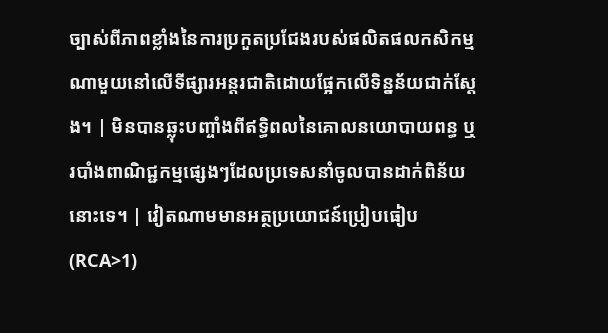ច្បាស់ពីភាពខ្លាំងនៃការប្រកួតប្រជែងរបស់ផលិតផលកសិកម្មណាមួយនៅលើទីផ្សារអន្តរជាតិដោយផ្អែកលើទិន្នន័យជាក់ស្តែង។ | មិនបានឆ្លុះបញ្ចាំងពីឥទ្ធិពលនៃគោលនយោបាយពន្ធ ឬរបាំងពាណិជ្ជកម្មផ្សេងៗដែលប្រទេសនាំចូលបានដាក់ពិន័យនោះទេ។ | វៀតណាមមានអត្ថប្រយោជន៍ប្រៀបធៀប (RCA>1)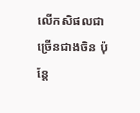លើកសិផលជាច្រើនជាងចិន ប៉ុន្តែ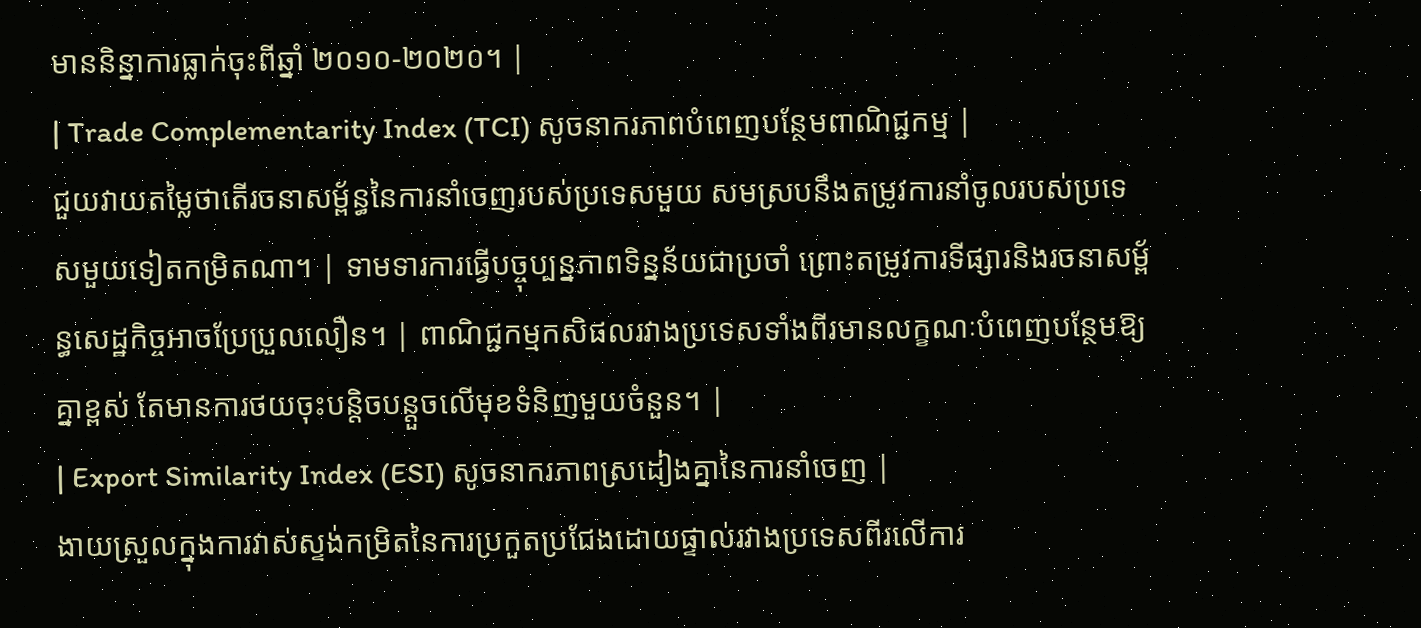មាននិន្នាការធ្លាក់ចុះពីឆ្នាំ ២០១០-២០២០។ |
| Trade Complementarity Index (TCI) សូចនាករភាពបំពេញបន្ថែមពាណិជ្ជកម្ម |
ជួយវាយតម្លៃថាតើរចនាសម្ព័ន្ធនៃការនាំចេញរបស់ប្រទេសមួយ សមស្របនឹងតម្រូវការនាំចូលរបស់ប្រទេសមួយទៀតកម្រិតណា។ | ទាមទារការធ្វើបច្ចុប្បន្នភាពទិន្នន័យជាប្រចាំ ព្រោះតម្រូវការទីផ្សារនិងរចនាសម្ព័ន្ធសេដ្ឋកិច្ចអាចប្រែប្រួលលឿន។ | ពាណិជ្ជកម្មកសិផលរវាងប្រទេសទាំងពីរមានលក្ខណៈបំពេញបន្ថែមឱ្យគ្នាខ្ពស់ តែមានការថយចុះបន្តិចបន្តួចលើមុខទំនិញមួយចំនួន។ |
| Export Similarity Index (ESI) សូចនាករភាពស្រដៀងគ្នានៃការនាំចេញ |
ងាយស្រួលក្នុងការវាស់ស្ទង់កម្រិតនៃការប្រកួតប្រជែងដោយផ្ទាល់រវាងប្រទេសពីរលើការ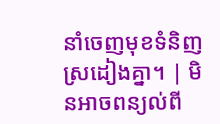នាំចេញមុខទំនិញស្រដៀងគ្នា។ | មិនអាចពន្យល់ពី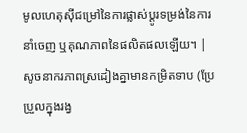មូលហេតុស៊ីជម្រៅនៃការផ្លាស់ប្តូរទម្រង់នៃការនាំចេញ ឬគុណភាពនៃផលិតផលឡើយ។ | សូចនាករភាពស្រដៀងគ្នាមានកម្រិតទាប (ប្រែប្រួលក្នុងរង្វ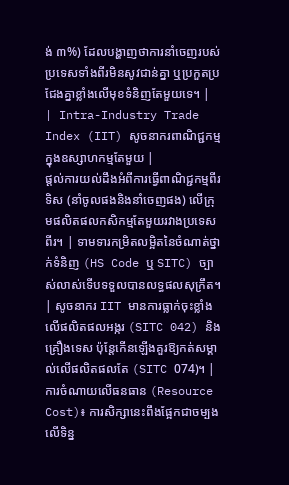ង់ ៣%) ដែលបង្ហាញថាការនាំចេញរបស់ប្រទេសទាំងពីរមិនសូវជាន់គ្នា ឬប្រកួតប្រជែងគ្នាខ្លាំងលើមុខទំនិញតែមួយទេ។ |
| Intra-Industry Trade Index (IIT) សូចនាករពាណិជ្ជកម្មក្នុងឧស្សាហកម្មតែមួយ |
ផ្តល់ការយល់ដឹងអំពីការធ្វើពាណិជ្ជកម្មពីរទិស (នាំចូលផងនិងនាំចេញផង) លើក្រុមផលិតផលកសិកម្មតែមួយរវាងប្រទេសពីរ។ | ទាមទារកម្រិតលម្អិតនៃចំណាត់ថ្នាក់ទំនិញ (HS Code ឬ SITC) ច្បាស់លាស់ទើបទទួលបានលទ្ធផលសុក្រឹត។ | សូចនាករ IIT មានការធ្លាក់ចុះខ្លាំងលើផលិតផលអង្ករ (SITC 042) និងគ្រឿងទេស ប៉ុន្តែកើនឡើងគួរឱ្យកត់សម្គាល់លើផលិតផលតែ (SITC 074)។ |
ការចំណាយលើធនធាន (Resource Cost)៖ ការសិក្សានេះពឹងផ្អែកជាចម្បងលើទិន្ន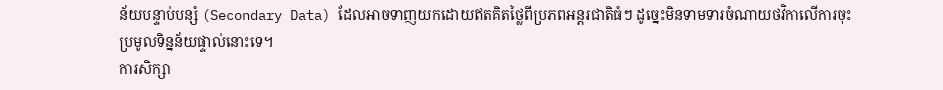ន័យបន្ទាប់បន្សំ (Secondary Data) ដែលអាចទាញយកដោយឥតគិតថ្លៃពីប្រភពអន្តរជាតិធំៗ ដូច្នេះមិនទាមទារចំណាយថវិកាលើការចុះប្រមូលទិន្នន័យផ្ទាល់នោះទេ។
ការសិក្សា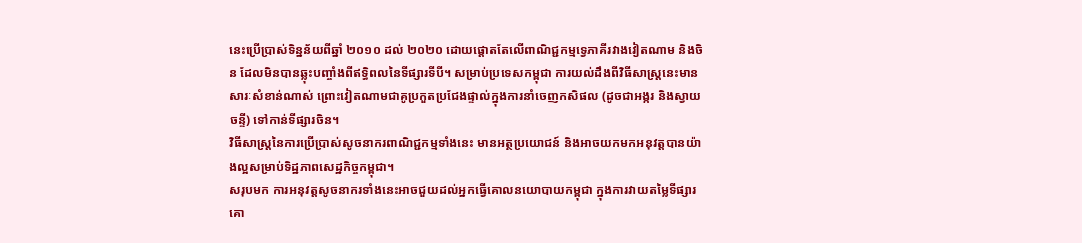នេះប្រើប្រាស់ទិន្នន័យពីឆ្នាំ ២០១០ ដល់ ២០២០ ដោយផ្តោតតែលើពាណិជ្ជកម្មទ្វេភាគីរវាងវៀតណាម និងចិន ដែលមិនបានឆ្លុះបញ្ចាំងពីឥទ្ធិពលនៃទីផ្សារទីបី។ សម្រាប់ប្រទេសកម្ពុជា ការយល់ដឹងពីវិធីសាស្ត្រនេះមានសារៈសំខាន់ណាស់ ព្រោះវៀតណាមជាគូប្រកួតប្រជែងផ្ទាល់ក្នុងការនាំចេញកសិផល (ដូចជាអង្ករ និងស្វាយចន្ទី) ទៅកាន់ទីផ្សារចិន។
វិធីសាស្ត្រនៃការប្រើប្រាស់សូចនាករពាណិជ្ជកម្មទាំងនេះ មានអត្ថប្រយោជន៍ និងអាចយកមកអនុវត្តបានយ៉ាងល្អសម្រាប់ទិដ្ឋភាពសេដ្ឋកិច្ចកម្ពុជា។
សរុបមក ការអនុវត្តសូចនាករទាំងនេះអាចជួយដល់អ្នកធ្វើគោលនយោបាយកម្ពុជា ក្នុងការវាយតម្លៃទីផ្សារគោ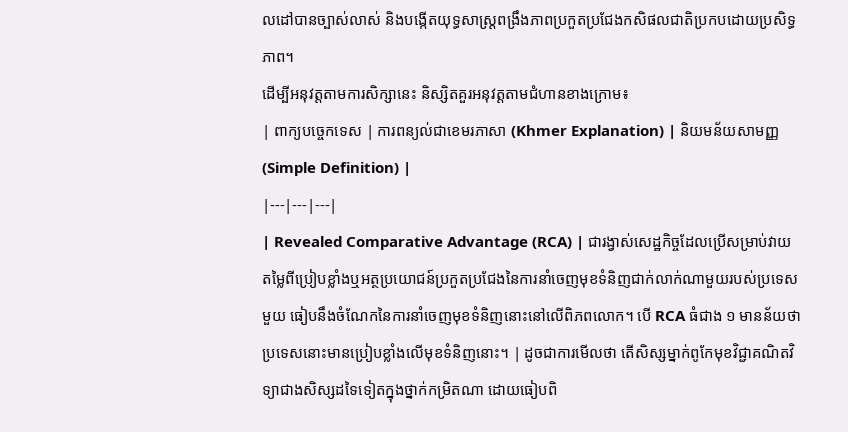លដៅបានច្បាស់លាស់ និងបង្កើតយុទ្ធសាស្ត្រពង្រឹងភាពប្រកួតប្រជែងកសិផលជាតិប្រកបដោយប្រសិទ្ធភាព។
ដើម្បីអនុវត្តតាមការសិក្សានេះ និស្សិតគួរអនុវត្តតាមជំហានខាងក្រោម៖
| ពាក្យបច្ចេកទេស | ការពន្យល់ជាខេមរភាសា (Khmer Explanation) | និយមន័យសាមញ្ញ (Simple Definition) |
|---|---|---|
| Revealed Comparative Advantage (RCA) | ជារង្វាស់សេដ្ឋកិច្ចដែលប្រើសម្រាប់វាយតម្លៃពីប្រៀបខ្លាំងឬអត្ថប្រយោជន៍ប្រកួតប្រជែងនៃការនាំចេញមុខទំនិញជាក់លាក់ណាមួយរបស់ប្រទេសមួយ ធៀបនឹងចំណែកនៃការនាំចេញមុខទំនិញនោះនៅលើពិភពលោក។ បើ RCA ធំជាង ១ មានន័យថាប្រទេសនោះមានប្រៀបខ្លាំងលើមុខទំនិញនោះ។ | ដូចជាការមើលថា តើសិស្សម្នាក់ពូកែមុខវិជ្ជាគណិតវិទ្យាជាងសិស្សដទៃទៀតក្នុងថ្នាក់កម្រិតណា ដោយធៀបពិ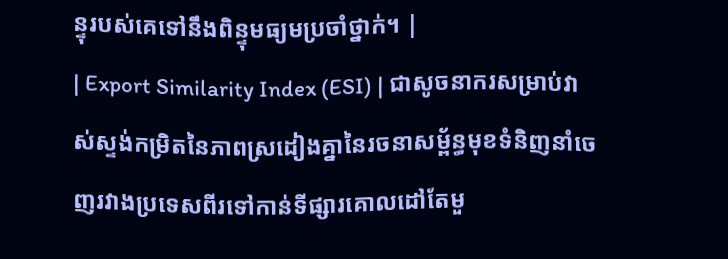ន្ទុរបស់គេទៅនឹងពិន្ទុមធ្យមប្រចាំថ្នាក់។ |
| Export Similarity Index (ESI) | ជាសូចនាករសម្រាប់វាស់ស្ទង់កម្រិតនៃភាពស្រដៀងគ្នានៃរចនាសម្ព័ន្ធមុខទំនិញនាំចេញរវាងប្រទេសពីរទៅកាន់ទីផ្សារគោលដៅតែមួ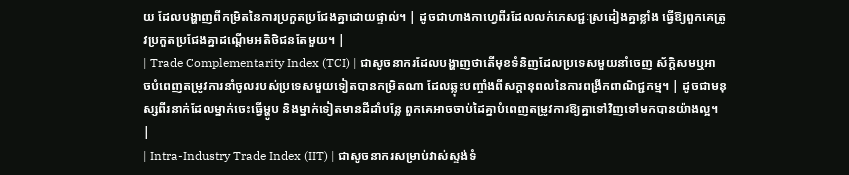យ ដែលបង្ហាញពីកម្រិតនៃការប្រកួតប្រជែងគ្នាដោយផ្ទាល់។ | ដូចជាហាងកាហ្វេពីរដែលលក់ភេសជ្ជៈស្រដៀងគ្នាខ្លាំង ធ្វើឱ្យពួកគេត្រូវប្រកួតប្រជែងគ្នាដណ្តើមអតិថិជនតែមួយ។ |
| Trade Complementarity Index (TCI) | ជាសូចនាករដែលបង្ហាញថាតើមុខទំនិញដែលប្រទេសមួយនាំចេញ ស័ក្តិសមឬអាចបំពេញតម្រូវការនាំចូលរបស់ប្រទេសមួយទៀតបានកម្រិតណា ដែលឆ្លុះបញ្ចាំងពីសក្តានុពលនៃការពង្រីកពាណិជ្ជកម្ម។ | ដូចជាមនុស្សពីរនាក់ដែលម្នាក់ចេះធ្វើម្ហូប និងម្នាក់ទៀតមានដីដាំបន្លែ ពួកគេអាចចាប់ដៃគ្នាបំពេញតម្រូវការឱ្យគ្នាទៅវិញទៅមកបានយ៉ាងល្អ។ |
| Intra-Industry Trade Index (IIT) | ជាសូចនាករសម្រាប់វាស់ស្ទង់ទំ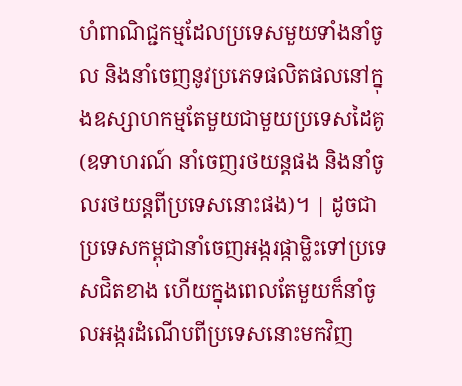ហំពាណិជ្ជកម្មដែលប្រទេសមួយទាំងនាំចូល និងនាំចេញនូវប្រភេទផលិតផលនៅក្នុងឧស្សាហកម្មតែមួយជាមួយប្រទេសដៃគូ (ឧទាហរណ៍ នាំចេញរថយន្តផង និងនាំចូលរថយន្តពីប្រទេសនោះផង)។ | ដូចជាប្រទេសកម្ពុជានាំចេញអង្ករផ្កាម្លិះទៅប្រទេសជិតខាង ហើយក្នុងពេលតែមួយក៏នាំចូលអង្ករដំណើបពីប្រទេសនោះមកវិញ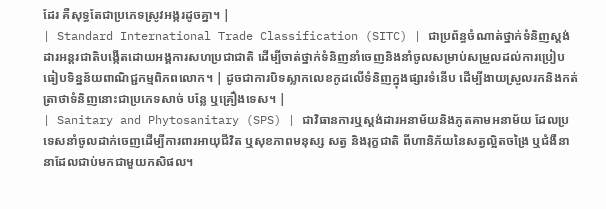ដែរ គឺសុទ្ធតែជាប្រភេទស្រូវអង្ករដូចគ្នា។ |
| Standard International Trade Classification (SITC) | ជាប្រព័ន្ធចំណាត់ថ្នាក់ទំនិញស្តង់ដារអន្តរជាតិបង្កើតដោយអង្គការសហប្រជាជាតិ ដើម្បីចាត់ថ្នាក់ទំនិញនាំចេញនិងនាំចូលសម្រាប់សម្រួលដល់ការប្រៀបធៀបទិន្នន័យពាណិជ្ជកម្មពិភពលោក។ | ដូចជាការបិទស្លាកលេខកូដលើទំនិញក្នុងផ្សារទំនើប ដើម្បីងាយស្រួលរកនិងកត់ត្រាថាទំនិញនោះជាប្រភេទសាច់ បន្លែ ឬគ្រឿងទេស។ |
| Sanitary and Phytosanitary (SPS) | ជាវិធានការឬស្តង់ដារអនាម័យនិងភូតគាមអនាម័យ ដែលប្រទេសនាំចូលដាក់ចេញដើម្បីការពារអាយុជីវិត ឬសុខភាពមនុស្ស សត្វ និងរុក្ខជាតិ ពីហានិភ័យនៃសត្វល្អិតចង្រៃ ឬជំងឺនានាដែលជាប់មកជាមួយកសិផល។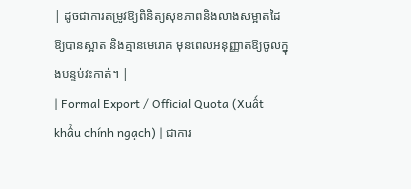| ដូចជាការតម្រូវឱ្យពិនិត្យសុខភាពនិងលាងសម្អាតដៃឱ្យបានស្អាត និងគ្មានមេរោគ មុនពេលអនុញ្ញាតឱ្យចូលក្នុងបន្ទប់វះកាត់។ |
| Formal Export / Official Quota (Xuất khẩu chính ngạch) | ជាការ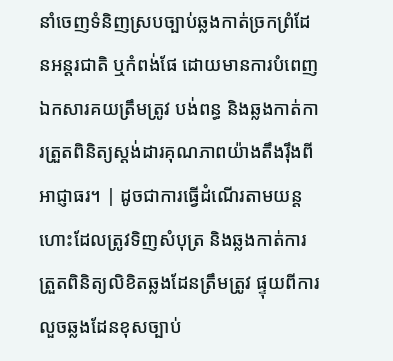នាំចេញទំនិញស្របច្បាប់ឆ្លងកាត់ច្រកព្រំដែនអន្តរជាតិ ឬកំពង់ផែ ដោយមានការបំពេញឯកសារគយត្រឹមត្រូវ បង់ពន្ធ និងឆ្លងកាត់ការត្រួតពិនិត្យស្តង់ដារគុណភាពយ៉ាងតឹងរ៉ឹងពីអាជ្ញាធរ។ | ដូចជាការធ្វើដំណើរតាមយន្តហោះដែលត្រូវទិញសំបុត្រ និងឆ្លងកាត់ការត្រួតពិនិត្យលិខិតឆ្លងដែនត្រឹមត្រូវ ផ្ទុយពីការលួចឆ្លងដែនខុសច្បាប់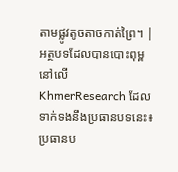តាមផ្លូវតូចតាចកាត់ព្រៃ។ |
អត្ថបទដែលបានបោះពុម្ពនៅលើ KhmerResearch ដែលទាក់ទងនឹងប្រធានបទនេះ៖
ប្រធានប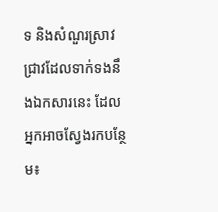ទ និងសំណួរស្រាវជ្រាវដែលទាក់ទងនឹងឯកសារនេះ ដែលអ្នកអាចស្វែងរកបន្ថែម៖